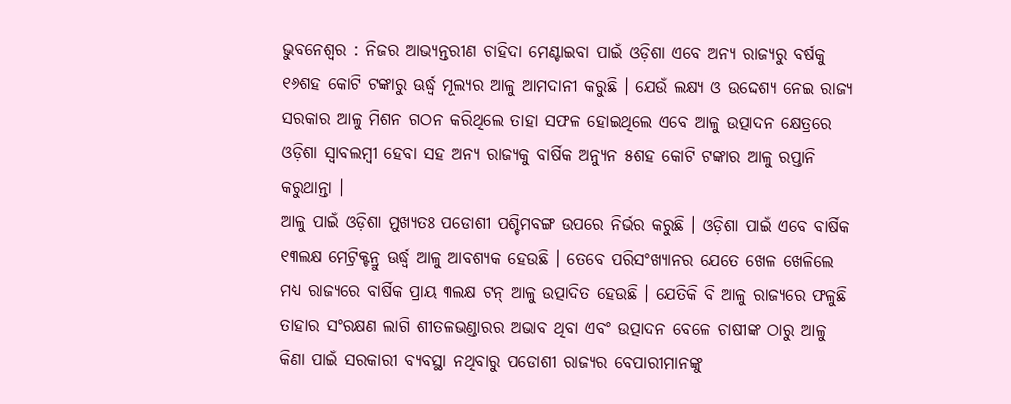ଭୁବନେଶ୍ୱର : ନିଜର ଆଭ୍ୟନ୍ତରୀଣ ଚାହିଦା ମେଣ୍ଟାଇବା ପାଇଁ ଓଡ଼ିଶା ଏବେ ଅନ୍ୟ ରାଜ୍ୟରୁ ବର୍ଷକୁ ୧୬ଶହ କୋଟି ଟଙ୍କାରୁ ଊର୍ଦ୍ଧ୍ୱ ମୂଲ୍ୟର ଆଳୁ ଆମଦାନୀ କରୁଛି । ଯେଉଁ ଲକ୍ଷ୍ୟ ଓ ଉଦ୍ଦେଶ୍ୟ ନେଇ ରାଜ୍ୟ ସରକାର ଆଳୁ ମିଶନ ଗଠନ କରିଥିଲେ ତାହା ସଫଳ ହୋଇଥିଲେ ଏବେ ଆଳୁ ଉତ୍ପାଦନ କ୍ଷେତ୍ରରେ ଓଡ଼ିଶା ସ୍ୱାବଲମ୍ବୀ ହେବା ସହ ଅନ୍ୟ ରାଜ୍ୟକୁ ବାର୍ଷିକ ଅନ୍ୟୁନ ୫ଶହ କୋଟି ଟଙ୍କାର ଆଳୁ ରପ୍ତାନି କରୁଥାନ୍ତା ।
ଆଳୁ ପାଇଁ ଓଡ଼ିଶା ମୁଖ୍ୟତଃ ପଡୋଶୀ ପଶ୍ଚିମବଙ୍ଗ ଉପରେ ନିର୍ଭର କରୁଛି । ଓଡ଼ିଶା ପାଇଁ ଏବେ ବାର୍ଷିକ ୧୩ଲକ୍ଷ ମେଟ୍ରିକ୍ଟନ୍ରୁ ଊର୍ଦ୍ଧ୍ୱ ଆଳୁ ଆବଶ୍ୟକ ହେଉଛି । ତେବେ ପରିସଂଖ୍ୟାନର ଯେତେ ଖେଳ ଖେଳିଲେ ମଧ୍ୟ ରାଜ୍ୟରେ ବାର୍ଷିକ ପ୍ରାୟ ୩ଲକ୍ଷ ଟନ୍ ଆଳୁ ଉତ୍ପାଦିତ ହେଉଛି । ଯେତିକି ବି ଆଳୁ ରାଜ୍ୟରେ ଫଳୁଛି ତାହାର ସଂରକ୍ଷଣ ଲାଗି ଶୀତଳଭଣ୍ଡାରର ଅଭାବ ଥିବା ଏବଂ ଉତ୍ପାଦନ ବେଳେ ଚାଷୀଙ୍କ ଠାରୁ ଆଳୁ କିଣା ପାଇଁ ସରକାରୀ ବ୍ୟବସ୍ଥା ନଥିବାରୁ ପଡୋଶୀ ରାଜ୍ୟର ବେପାରୀମାନଙ୍କୁ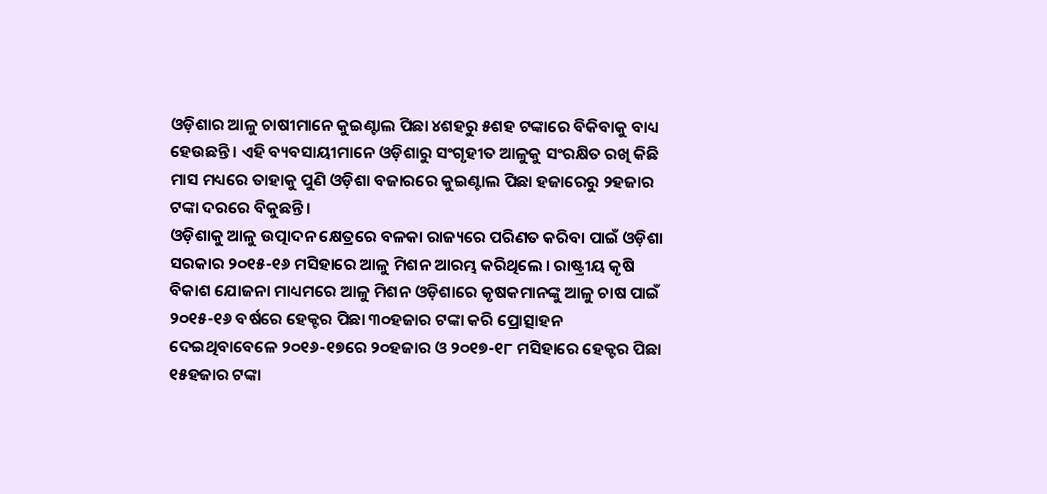ଓଡ଼ିଶାର ଆଳୁ ଚାଷୀମାନେ କୁଇଣ୍ଟାଲ ପିଛା ୪ଶହରୁ ୫ଶହ ଟଙ୍କାରେ ବିକିବାକୁ ବାଧ୍ୟ ହେଉଛନ୍ତି । ଏହି ବ୍ୟବସାୟୀମାନେ ଓଡ଼ିଶାରୁ ସଂଗୃହୀତ ଆଳୁକୁ ସଂରକ୍ଷିତ ରଖି କିଛି ମାସ ମଧ୍ୟରେ ତାହାକୁ ପୁଣି ଓଡ଼ିଶା ବଜାରରେ କୁଇଣ୍ଟାଲ ପିଛା ହଜାରେରୁ ୨ହଜାର ଟଙ୍କା ଦରରେ ବିକୁଛନ୍ତି ।
ଓଡ଼ିଶାକୁ ଆଳୁ ଉତ୍ପାଦନ କ୍ଷେତ୍ରରେ ବଳକା ରାଜ୍ୟରେ ପରିଣତ କରିବା ପାଇଁ ଓଡ଼ିଶା ସରକାର ୨୦୧୫-୧୬ ମସିହାରେ ଆଳୁ ମିଶନ ଆରମ୍ଭ କରିଥିଲେ । ରାଷ୍ଟ୍ରୀୟ କୃଷି ବିକାଶ ଯୋଜନା ମାଧ୍ୟମରେ ଆଳୁ ମିଶନ ଓଡ଼ିଶାରେ କୃଷକମାନଙ୍କୁ ଆଳୁ ଚାଷ ପାଇଁ ୨୦୧୫-୧୬ ବର୍ଷରେ ହେକ୍ଟର ପିଛା ୩୦ହଜାର ଟଙ୍କା କରି ପ୍ରୋତ୍ସାହନ ଦେଇଥିବାବେଳେ ୨୦୧୬-୧୭ରେ ୨୦ହଜାର ଓ ୨୦୧୭-୧୮ ମସିହାରେ ହେକ୍ଟର ପିଛା ୧୫ହଜାର ଟଙ୍କା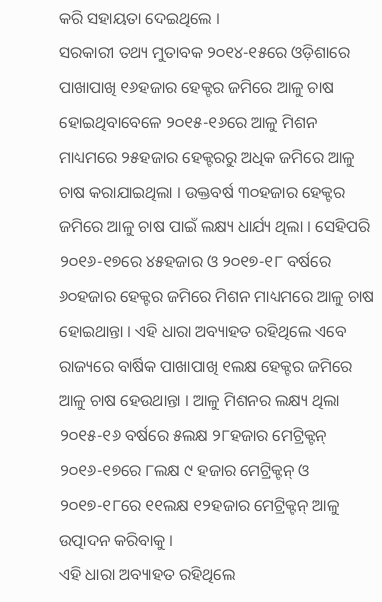କରି ସହାୟତା ଦେଇଥିଲେ ।
ସରକାରୀ ତଥ୍ୟ ମୁତାବକ ୨୦୧୪-୧୫ରେ ଓଡ଼ିଶାରେ ପାଖାପାଖି ୧୬ହଜାର ହେକ୍ଟର ଜମିରେ ଆଳୁ ଚାଷ ହୋଇଥିବାବେଳେ ୨୦୧୫-୧୬ରେ ଆଳୁ ମିଶନ ମାଧ୍ୟମରେ ୨୫ହଜାର ହେକ୍ଟରରୁ ଅଧିକ ଜମିରେ ଆଳୁ ଚାଷ କରାଯାଇଥିଲା । ଉକ୍ତବର୍ଷ ୩୦ହଜାର ହେକ୍ଟର ଜମିରେ ଆଳୁ ଚାଷ ପାଇଁ ଲକ୍ଷ୍ୟ ଧାର୍ଯ୍ୟ ଥିଲା । ସେହିପରି ୨୦୧୬-୧୭ରେ ୪୫ହଜାର ଓ ୨୦୧୭-୧୮ ବର୍ଷରେ ୬୦ହଜାର ହେକ୍ଟର ଜମିରେ ମିଶନ ମାଧ୍ୟମରେ ଆଳୁ ଚାଷ ହୋଇଥାନ୍ତା । ଏହି ଧାରା ଅବ୍ୟାହତ ରହିଥିଲେ ଏବେ ରାଜ୍ୟରେ ବାର୍ଷିକ ପାଖାପାଖି ୧ଲକ୍ଷ ହେକ୍ଟର ଜମିରେ ଆଳୁ ଚାଷ ହେଉଥାନ୍ତା । ଆଳୁ ମିଶନର ଲକ୍ଷ୍ୟ ଥିଲା ୨୦୧୫-୧୬ ବର୍ଷରେ ୫ଲକ୍ଷ ୨୮ହଜାର ମେଟ୍ରିକ୍ଟନ୍ ୨୦୧୬-୧୭ରେ ୮ଲକ୍ଷ ୯ ହଜାର ମେଟ୍ରିକ୍ଟନ୍ ଓ ୨୦୧୭-୧୮ରେ ୧୧ଲକ୍ଷ ୧୨ହଜାର ମେଟ୍ରିକ୍ଟନ୍ ଆଳୁ ଉତ୍ପାଦନ କରିବାକୁ ।
ଏହି ଧାରା ଅବ୍ୟାହତ ରହିଥିଲେ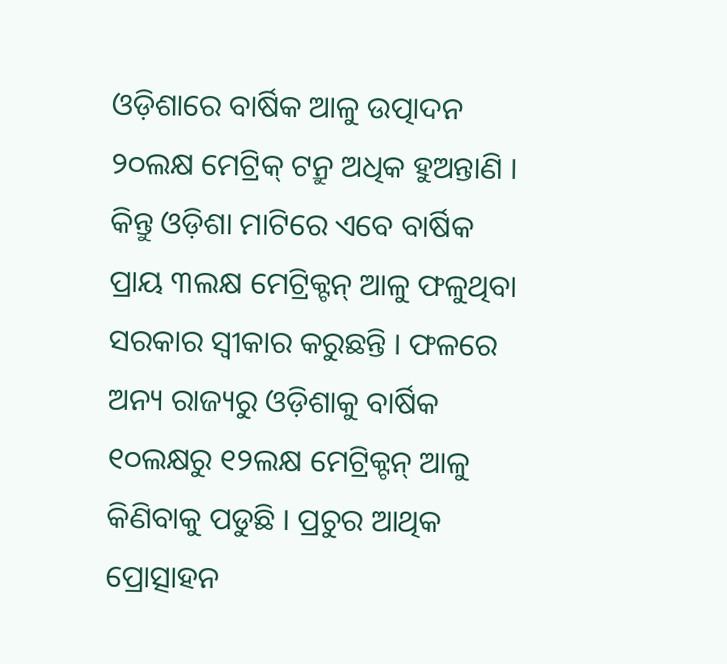ଓଡ଼ିଶାରେ ବାର୍ଷିକ ଆଳୁ ଉତ୍ପାଦନ ୨୦ଲକ୍ଷ ମେଟ୍ରିକ୍ ଟନ୍ରୁ ଅଧିକ ହୁଅନ୍ତାଣି । କିନ୍ତୁ ଓଡ଼ିଶା ମାଟିରେ ଏବେ ବାର୍ଷିକ ପ୍ରାୟ ୩ଲକ୍ଷ ମେଟ୍ରିକ୍ଟନ୍ ଆଳୁ ଫଳୁଥିବା ସରକାର ସ୍ୱୀକାର କରୁଛନ୍ତି । ଫଳରେ ଅନ୍ୟ ରାଜ୍ୟରୁ ଓଡ଼ିଶାକୁ ବାର୍ଷିକ ୧୦ଲକ୍ଷରୁ ୧୨ଲକ୍ଷ ମେଟ୍ରିକ୍ଟନ୍ ଆଳୁ କିଣିବାକୁ ପଡୁଛି । ପ୍ରଚୁର ଆଥିକ ପ୍ରୋତ୍ସାହନ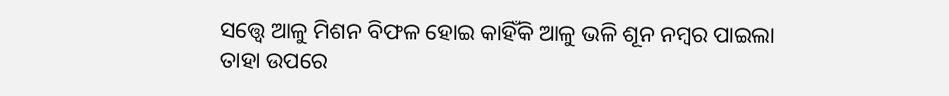ସତ୍ତ୍ୱେ ଆଳୁ ମିଶନ ବିଫଳ ହୋଇ କାହିଁକି ଆଳୁ ଭଳି ଶୂନ ନମ୍ବର ପାଇଲା ତାହା ଉପରେ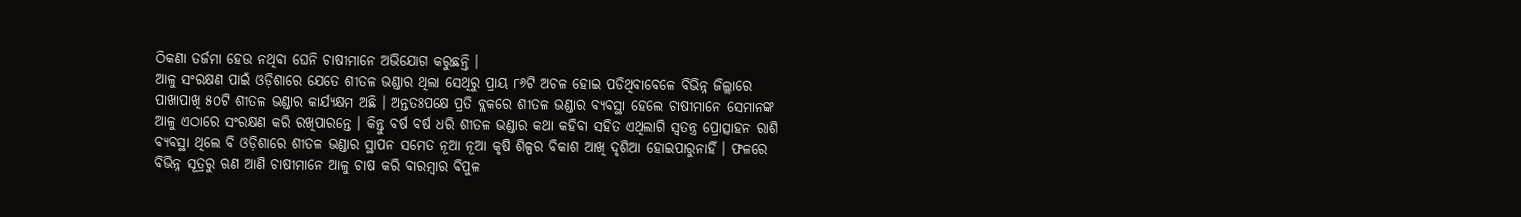ଠିକଣା ତର୍ଜମା ହେଉ ନଥିବା ଘେନି ଚାଷୀମାନେ ଅଭିଯୋଗ କରୁଛନ୍ତି ।
ଆଳୁ ସଂରକ୍ଷଣ ପାଇଁ ଓଡ଼ିଶାରେ ଯେତେ ଶୀତଳ ଭଣ୍ଡାର ଥିଲା ସେଥିରୁ ପ୍ରାୟ ୮୬ଟି ଅଚଳ ହୋଇ ପଡିଥିବାବେଳେ ବିଭିନ୍ନ ଜିଲ୍ଲାରେ ପାଖାପାଖି ୫୦ଟି ଶୀତଳ ଭଣ୍ଡାର କାର୍ଯ୍ୟକ୍ଷମ ଅଛି । ଅନ୍ତତଃପକ୍ଷେ ପ୍ରତି ବ୍ଲକରେ ଶୀତଳ ଭଣ୍ଡାର ବ୍ୟବସ୍ଥା ହେଲେ ଚାଷୀମାନେ ସେମାନଙ୍କ ଆଳୁ ଏଠାରେ ସଂରକ୍ଷଣ କରି ରଖିପାରନ୍ତେ । କିନ୍ତୁ ବର୍ଷ ବର୍ଷ ଧରି ଶୀତଳ ଭଣ୍ଡାର କଥା କହିବା ସହିତ ଏଥିଲାଗି ସ୍ୱତନ୍ତ୍ର ପ୍ରୋତ୍ସାହନ ରାଶି ବ୍ୟବସ୍ଥା ଥିଲେ ବି ଓଡ଼ିଶାରେ ଶୀତଳ ଭଣ୍ଡାର ସ୍ଥାପନ ସମେତ ନୂଆ ନୂଆ କୃଷି ଶିଳ୍ପର ବିକାଶ ଆଖି ଦୃଶିଆ ହୋଇପାରୁନାହିଁ । ଫଳରେ ବିଭିନ୍ନ ସୂତ୍ରରୁ ଋଣ ଆଣି ଚାଷୀମାନେ ଆଳୁ ଚାଷ କରି ବାରମ୍ବାର ବିପୁଳ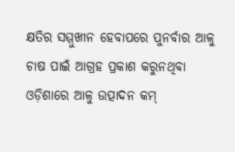କ୍ଷତିର ସମ୍ମୁଖୀନ ହେବାପରେ ପୁନର୍ବାର ଆଳୁ ଚାଷ ପାଇଁ ଆଗ୍ରହ ପ୍ରକାଶ କରୁନଥିବା ଓଡ଼ିଶାରେ ଆଳୁ ଉତ୍ପାଦନ କମ୍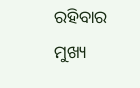ରହିବାର ମୁଖ୍ୟ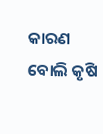କାରଣ ବୋଲି କୃଷି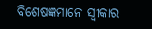ବିଶେଷଜ୍ଞମାନେ ସ୍ୱୀକାର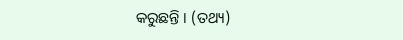କରୁଛନ୍ତି । (ତଥ୍ୟ)